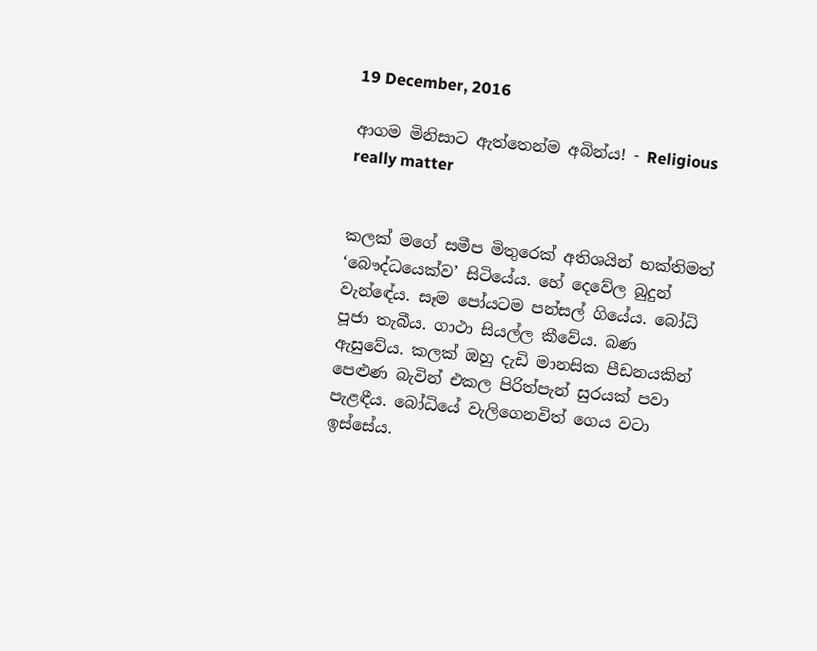19 December, 2016

ආගම මිනිසාට ඇත්තෙන්ම අබින්ය! - Religious really matter


කලක් මගේ සමීප මිතුරෙක් අතිශයින් භක්තිමත් ‘බෞද්ධයෙක්ව’ සිටියේය. හේ දෙවේල බුදුන් වැන්ඳේය. සෑම පෝයටම පන්සල් ගියේය. බෝධි පූජා තැබීය. ගාථා සියල්ල කීවේය. බණ ඇසුවේය. කලක් ඔහු දැඩි මානසික පීඩනයකින් පෙළුණ බැවින් එකල පිරිත්පැන් සුරයක් පවා පැළඳීය. බෝධියේ වැලිගෙනවිත් ගෙය වටා ඉස්සේය.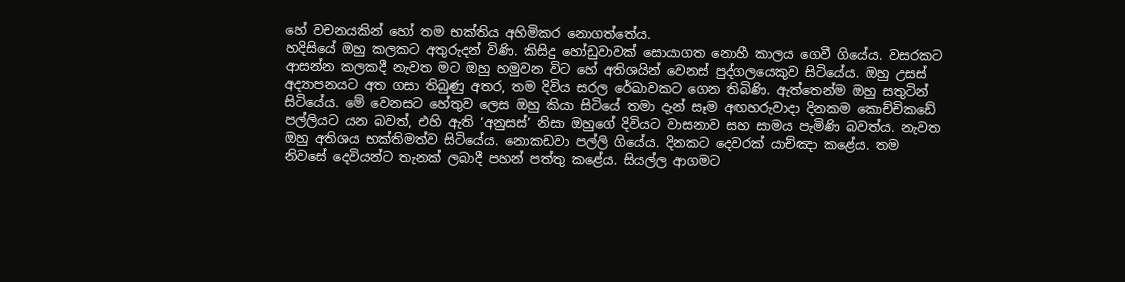හේ වචනයකින් හෝ තම භක්තිය අහිමිකර නොගත්තේය.
හදිසියේ ඔහු කලකට අතුරුදන් විණි. කිසිදු හෝඩුවාවක් සොයාගත නොහී කාලය ගෙවී ගියේය. වසරකට ආසන්න කලකදී නැවත මට ඔහු හමුවන විට හේ අතිශයින් වෙනස් පුද්ගලයෙකුව සිටියේය. ඔහු උසස් අද්‍යාපනයට අත ගසා තිබුණු අතර, තම දිවිය සරල රේඛාවකට ගෙන තිබිණි. ඇත්තෙන්ම ඔහු සතුටින් සිටියේය. මේ වෙනසට හේතුව ලෙස ඔහු කියා සිටියේ තමා දැන් සෑම අඟහරුවාදා දිනකම කොච්චිකඩේ පල්ලියට යන බවත්, එහි ඇති ‘අනුසස්’ නිසා ඔහුගේ දිවියට වාසනාව සහ සාමය පැමිණි බවත්ය. නැවත ඔහු අතිශය භක්තිමත්ව සිටියේය. නොකඩවා පල්ලි ගියේය. දිනකට දෙවරක් යාච්ඤා කළේය. තම නිවසේ දෙවියන්ට තැනක් ලබාදී පහන් පත්තු කළේය. සියල්ල ආගමට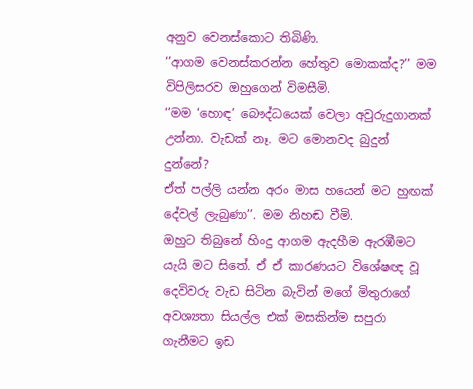අනුව වෙනස්කොට තිබිණි.
‘’ආගම වෙනස්කරන්න හේතුව මොකක්ද?’’ මම විපිලිසරව ඔහුගෙන් විමසීමි.
‘’මම ‘හොඳ’ බෞද්ධයෙක් වෙලා අවුරුදුගානක් උන්නා. වැඩක් නෑ. මට මොනවද බුදුන් දුන්නේ?
ඒත් පල්ලි යන්න අරං මාස හයෙන් මට හුඟක් දේවල් ලැබුණා’’. මම නිහඬ වීමි.
ඔහුට තිබුනේ හිංදු ආගම ඇදහීම ඇරඹීමට යැයි මට සිතේ. ඒ ඒ කාරණයට විශේෂඥ වූ දෙවිවරු වැඩ සිටින බැවින් මගේ මිතුරාගේ අවශ්‍යතා සියල්ල එක් මසකින්ම සපුරා ගැනීමට ඉඩ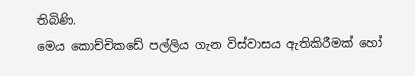තිබිණි.
මෙය කොච්චිකඩේ පල්ලිය ගැන විස්වාසය ඇතිකිරීමක් හෝ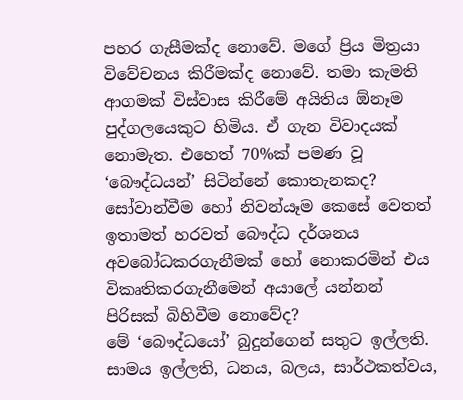පහර ගැසීමක්ද නොවේ. මගේ ප්‍රිය මිත්‍රයා විවේචනය කිරීමක්ද නොවේ. තමා කැමති ආගමක් විස්වාස කිරීමේ අයිතිය ඕනෑම පුද්ගලයෙකුට හිමිය. ඒ ගැන විවාදයක් නොමැත. එහෙත් 70%ක් පමණ වූ ‘බෞද්ධයන්’ සිටින්නේ කොතැනකද? සෝවාන්වීම හෝ නිවන්යෑම කෙසේ වෙතත් ඉතාමත් හරවත් බෞද්ධ දර්ශනය අවබෝධකරගැනීමක් හෝ නොකරමින් එය විකෘතිකරගැනීමෙන් අයාලේ යන්නන් පිරිසක් බිහිවීම නොවේද?
මේ ‘බෞද්ධයෝ’ බුදුන්ගෙන් සතුට ඉල්ලති. සාමය ඉල්ලති, ධනය, බලය, සාර්ථකත්වය,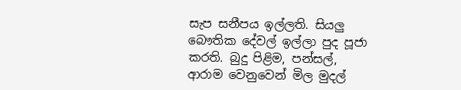සැප සනීපය ඉල්ලති. සියලු බෞතික දේවල් ඉල්ලා පුද පූජා කරති. බුදු පිළිම, පන්සල්, ආරාම වෙනුවෙන් මිල මුදල්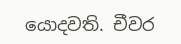යොදවති. චීවර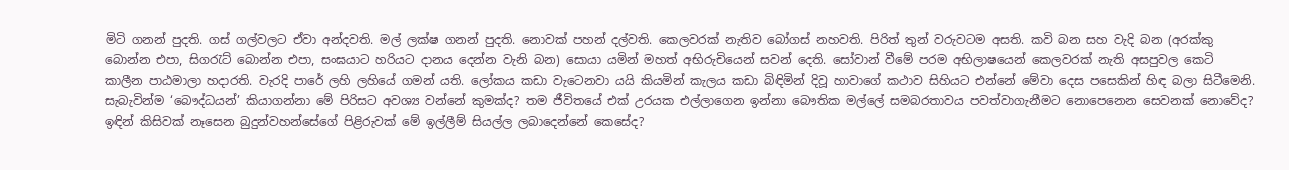මිටි ගනන් පුදති. ගස් ගල්වලට ඒවා අන්දවති. මල් ලක්ෂ ගනන් පුදති. නොවක් පහන් දල්වති. කෙලවරක් නැතිව බෝගස් නහවති. පිරිත් තුන් වරුවටම අසති. කවි බන සහ වැදි බන (අරක්කු බොන්න එපා, සිගරැට් බොන්න එපා, සංඝයාට හරියට දානය දෙන්න වැනි බන) සොයා යමින් මහත් අභිරුචියෙන් සවන් දෙති. සෝවාන් වීමේ පරම අභිලාෂයෙන් කෙලවරක් නැති අසපුවල කෙටි කාලීන පාඨමාලා හදාරති. වැරදි පාරේ ලහි ලහියේ ගමන් යති. ලෝකය කඩා වැටෙනවා යයි කියමින් කැලය කඩා බිඳිමින් දිවූ හාවාගේ කථාව සිහියට එන්නේ මේවා දෙස පසෙකින් හිඳ බලා සිටීමෙනි.
සැබැවින්ම ‘බෞද්ධයන්’ කියාගන්නා මේ පිරිසට අවශ්‍ය වන්නේ කුමක්ද? තම ජීවිතයේ එක් උරයක එල්ලාගෙන ඉන්නා බෞතික මල්ලේ සමබරතාවය පවත්වාගැනීමට නොපෙනෙන සෙවනක් නොවේද? ඉඳින් කිසිවක් නෑසෙන බුදුන්වහන්සේගේ පිළිරුවක් මේ ඉල්ලීම් සියල්ල ලබාදෙන්නේ කෙසේද?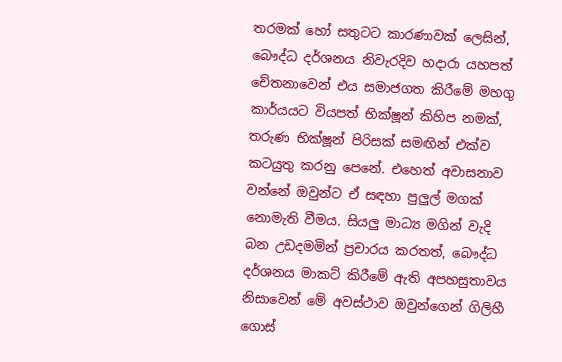තරමක් හෝ සතුටට කාරණාවක් ලෙසින්, බෞද්ධ දර්ශනය නිවැරදිව හදාරා යහපත් චේතනාවෙන් එය සමාජගත කිරීමේ මහගු කාර්යයට වියපත් භික්ෂූන් කිහිප නමක්, තරුණ භික්ෂූන් පිරිසක් සමඟින් එක්ව කටයුතු කරනු පෙනේ. එහෙත් අවාසනාව වන්නේ ඔවුන්ට ඒ සඳහා පුලුල් මගක් නොමැති වීමය. සියලු මාධ්‍ය මගින් වැදි බන උඩදමමින් ප්‍රචාරය කරතත්, බෞද්ධ දර්ශනය මාකට් කිරීමේ ඇති අපහසුතාවය නිසාවෙන් මේ අවස්ථාව ඔවුන්ගෙන් ගිලිහී ගොස්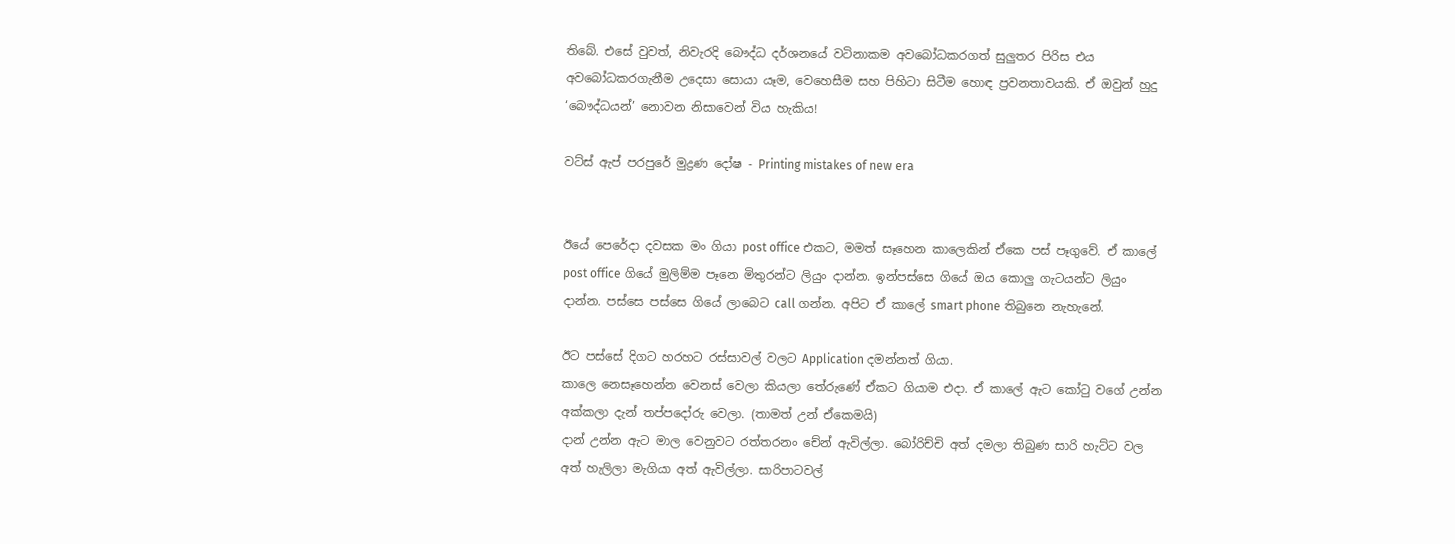තිබේ. එසේ වුවත්, නිවැරදි බෞද්ධ දර්ශනයේ වටිනාකම අවබෝධකරගත් සුලුතර පිරිස එය අවබෝධකරගැනීම උදෙසා සොයා යෑම, වෙහෙසීම සහ පිහිටා සිටීම හොඳ ප්‍රවනතාවයකි. ඒ ඔවුන් හුදු ‘බෞද්ධයන්’ නොවන නිසාවෙන් විය හැකිය!

වට්ස් ඇප් පරපුරේ මුද්‍රණ දෝෂ - Printing mistakes of new era


ඊයේ පෙරේදා දවසක මං ගියා post office එකට, මමත් සෑහෙන කාලෙකින් ඒකෙ පස් පෑගුවේ. ඒ කාලේ post office ගියේ මුලිම්ම පෑනෙ මිතුරන්ට ලියුං දාන්න. ඉන්පස්සෙ ගියේ ඔය කොලු ගැටයන්ට ලියුං දාන්න. පස්සෙ පස්සෙ ගියේ ලාබෙට call ගන්න. අපිට ඒ කාලේ smart phone තිබුනෙ නැහැනේ.

ඊට පස්සේ දිගට හරහට රස්සාවල් වලට Application දමන්නත් ගියා.
කාලෙ නෙසෑහෙන්න වෙනස් වෙලා කියලා තේරුණේ ඒකට ගියාම එදා. ඒ කාලේ ඇට කෝටු වගේ උන්න අක්කලා දැන් තප්පදෝරු වෙලා. (තාමත් උන් ඒකෙමයි)
දාන් උන්න ඇට මාල වෙනුවට රත්තරනං චේන් ඇවිල්ලා. බෝරිච්චි අත් දමලා තිබුණ සාරි හැට්ට වල අත් හැලිලා මැගියා අත් ඇවිල්ලා. සාරිපාටවල්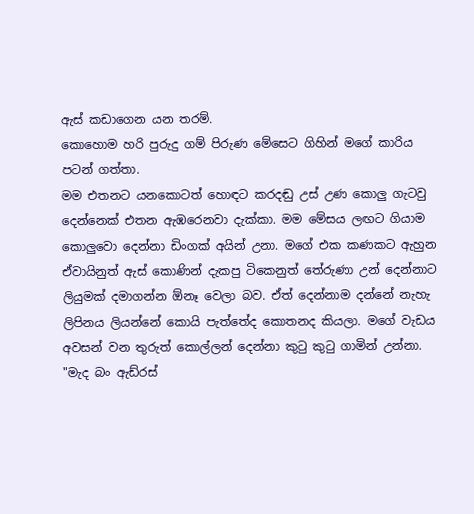ඇස් කඩාගෙන යන තරම්.
කොහොම හරි පුරුදු ගම් පිරුණ මේසෙට ගිහින් මගේ කාරිය පටන් ගත්තා.
මම එතනට යනකොටත් හොඳට කරදඬු උස් උණ කොලු ගැටවු දෙන්නෙක් එතන ඇඹරෙනවා දැක්කා. මම මේසය ලඟට ගියාම කොලුවො දෙන්නා ඩිංගක් අයින් උනා. මගේ එක කණකට ඇහුන ඒවායිනුත් ඇස් කොණින් දැකපු ටිකෙනුත් තේරුණා උන් දෙන්නාට ලියුමක් දමාගන්න ඕනෑ වෙලා බව. ඒත් දෙන්නාම දන්නේ නැහැ ලිපිනය ලියන්නේ කොයි පැත්තේද කොතනද කියලා. මගේ වැඩය අවසන් වන තුරුත් කොල්ලන් දෙන්නා කුටු කුටු ගාමින් උන්නා.
"මැද බං ඇඩ්රස්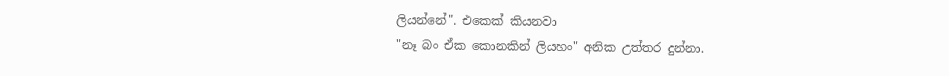ලියන්නේ". එකෙක් කියනවා
"නෑ බං ඒක කොනකින් ලියහං" අනික උත්තර දුන්නා.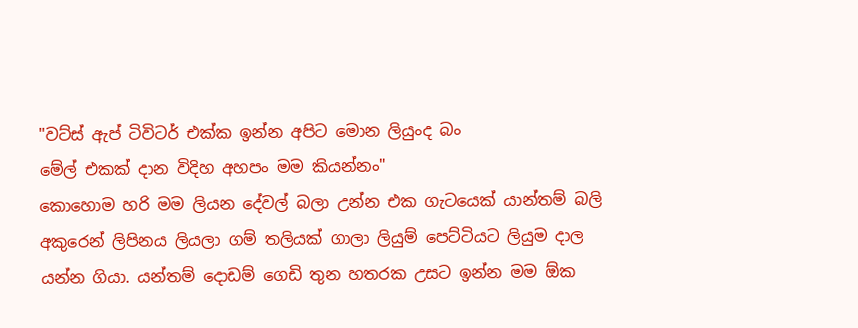"වට්ස් ඇප් ටිවිටර් එක්ක ඉන්න අපිට මොන ලියුංද බං
මේල් එකක් දාන විදිහ අහපං මම කියන්නං"
කොහොම හරි මම ලියන දේවල් බලා උන්න එක ගැටයෙක් යාන්තම් බලි අකුරෙන් ලිපිනය ලියලා ගම් තලියක් ගාලා ලියුම් පෙට්ටියට ලියුම දාල යන්න ගියා. යන්තම් දොඩම් ගෙඩි තුන හතරක උසට ඉන්න මම ඕක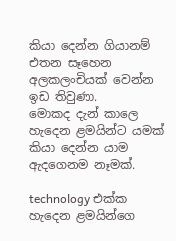කියා දෙන්න ගියානම් එතන සෑහෙන අලකලංචියක් වෙන්න ඉඩ තිවුණා.
මොකද දැන් කාලෙ හැදෙන ළමයින්ට යමක් කියා දෙන්න යාම ඇදගෙනම නෑමක්.

technology එක්ක හැදෙන ළමයින්ගෙ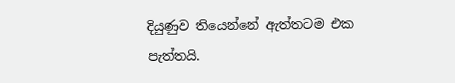දියුණුව තියෙන්නේ ඇත්තටම එක පැත්තයි.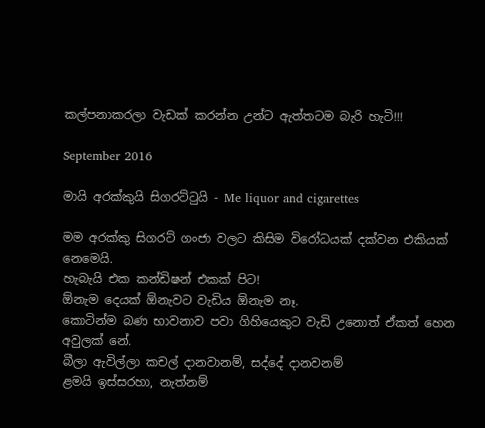කල්පනාකරලා වැඩක් කරන්න උන්ට ඇත්තටම බැරි හැටි!!!

September 2016

මායි අරක්කුයි සිගරට්ටුයි - Me liquor and cigarettes

මම අරක්කු සිගරට් ගංජා වලට කිසිම විරෝධයක් දක්වන එකියක් නෙමෙයි.
හැබැයි එක කන්ඩිෂන් එකක් පිට!
ඕනැම දෙයක් ඕනැවට වැඩිය ඕනැම නෑ.
කොටින්ම බණ භාවනාව පවා ගිහියෙකුට වැඩි උනොත් ඒකත් හෙන අවුලක් නේ.
බීලා ඇවිල්ලා කචල් දානවානම්, සද්දේ දානවනම්
ළමයි ඉස්සරහා, නැත්නම්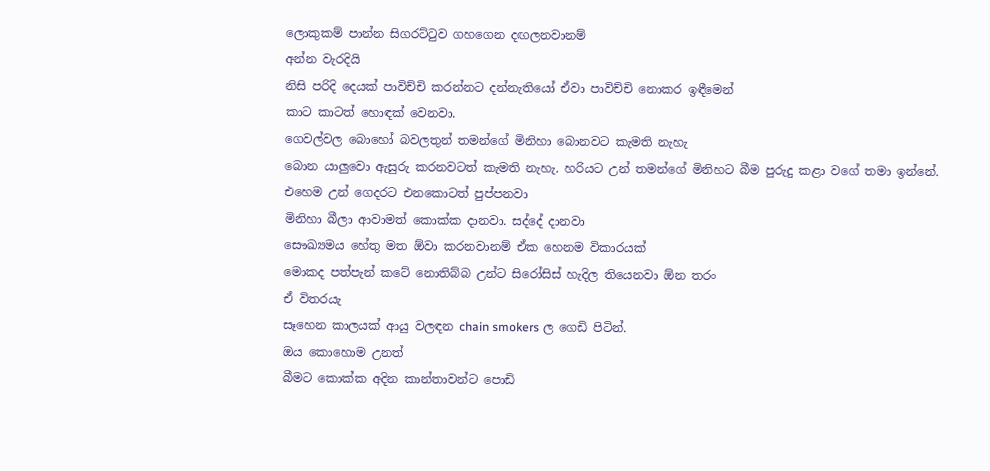ලොකුකම් පාන්න සිගරට්ටුව ගහගෙන දඟලනවානම්
අන්න වැරදියි
නිසි පරිදි දෙයක් පාවිච්චි කරන්නට දන්නැතියෝ ඒවා පාවිච්චි නොකර ඉඳීමෙන්
කාට කාටත් හොඳක් වෙනවා.
ගෙවල්වල බොහෝ බවලතුන් තමන්ගේ මිනිහා බොනවට කැමති නැහැ
බොන යාලුවො ඇසුරු කරනවටත් කැමති නැහැ. හරියට උන් තමන්ගේ මිනිහට බීම පුරුදු කළා වගේ තමා ඉන්නේ. එහෙම උන් ගෙදරට එනකොටත් පුප්පනවා
මිනිහා බීලා ආවාමත් කොක්ක දානවා. සද්දේ දානවා
සෞඛ්‍යමය හේතු මත ඕවා කරනවානම් ඒක හෙනම විකාරයක්
මොකද පත්පැන් කටේ නොතිබ්බ උන්ට සිරෝසිස් හැදිල තියෙනවා ඕන තරං
ඒ විතරයැ
සෑහෙන කාලයක් ආයු වලඳන chain smokers ල ගෙඩි පිටින්.
ඔය කොහොම උනත්
බීමට කොක්ක අදින කාන්තාවන්ට පොඩි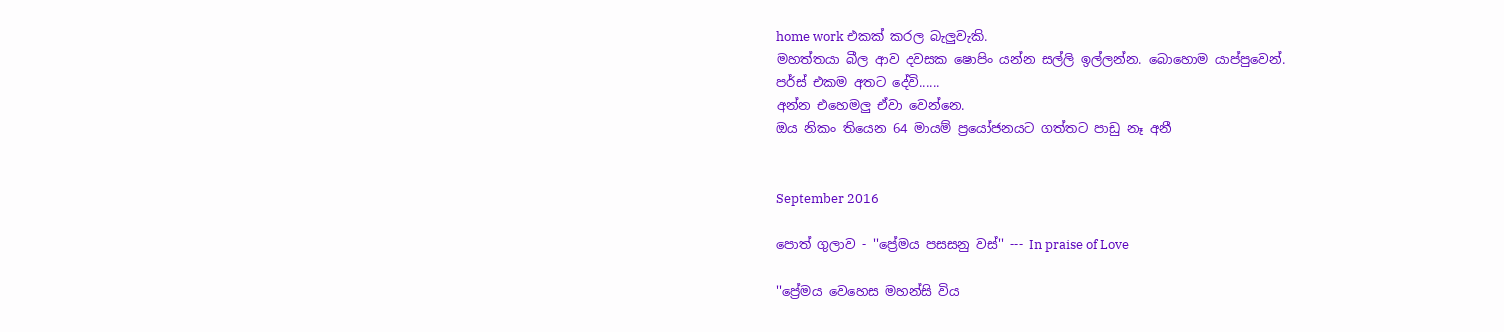home work එකක් කරල බැලුවැකි.
මහත්තයා බීල ආව දවසක ෂොපිං යන්න සල්ලි ඉල්ලන්න. බොහොම යාප්පුවෙන්.
පර්ස් එකම අතට දේවි......
අන්න එහෙමලු ඒවා වෙන්නෙ.
ඔය නිකං තියෙන 64 මායම් ප්‍රයෝජනයට ගත්තට පාඩු නෑ අනී


September 2016

පොත් ගුලාව - ''ප්‍රේමය පසසනු වස්'' --- In praise of Love

''ප්‍රේමය වෙහෙස මහන්සි විය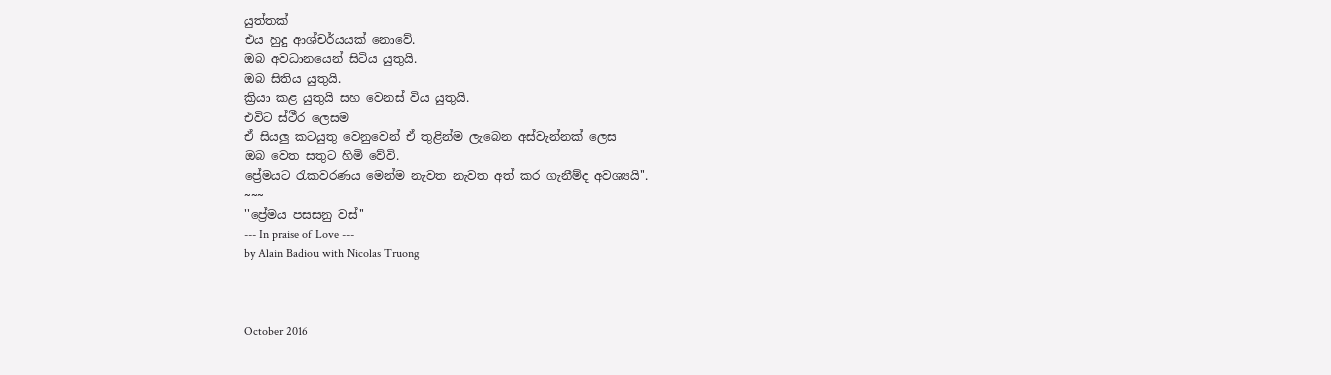යුත්තක්
එය හුදු ආශ්චර්යයක් නොවේ.
ඔබ අවධානයෙන් සිටිය යුතුයි.
ඔබ සිතිය යුතුයි.
ක්‍රියා කළ යුතුයි සහ වෙනස් විය යුතුයි.
එවිට ස්ථීර ලෙසම
ඒ සියලු කටයුතු වෙනුවෙන් ඒ තුළින්ම ලැබෙන අස්වැන්නක් ලෙස
ඔබ වෙත සතුට හිමි වේවි.
ප්‍රේමයට රැකවරණය මෙන්ම නැවත නැවත අත් කර ගැනීම්ද අවශ්‍යයි''.
~~~
''ප්‍රේමය පසසනු වස්''
--- In praise of Love ---
by Alain Badiou with Nicolas Truong



October 2016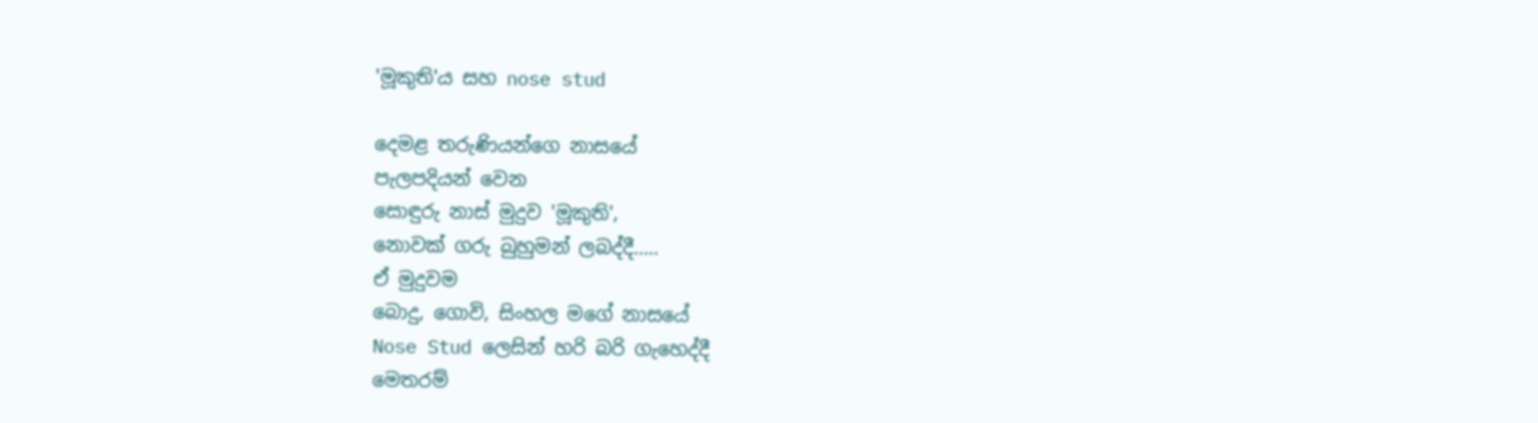'මූකුති'ය සහ nose stud

දෙමළ තරුණියන්ගෙ නාසයේ
පැලපදියන් වෙන
සොඳුරු නාස් මුදුව 'මූකුති',
නොවක් ගරු බුහුමන් ලබද්දී.....
ඒ මුදුවම
බොදු, ගොවි, සිංහල මගේ නාසයේ
Nose Stud ලෙසින් හරි බරි ගැහෙද්දී
මෙතරම්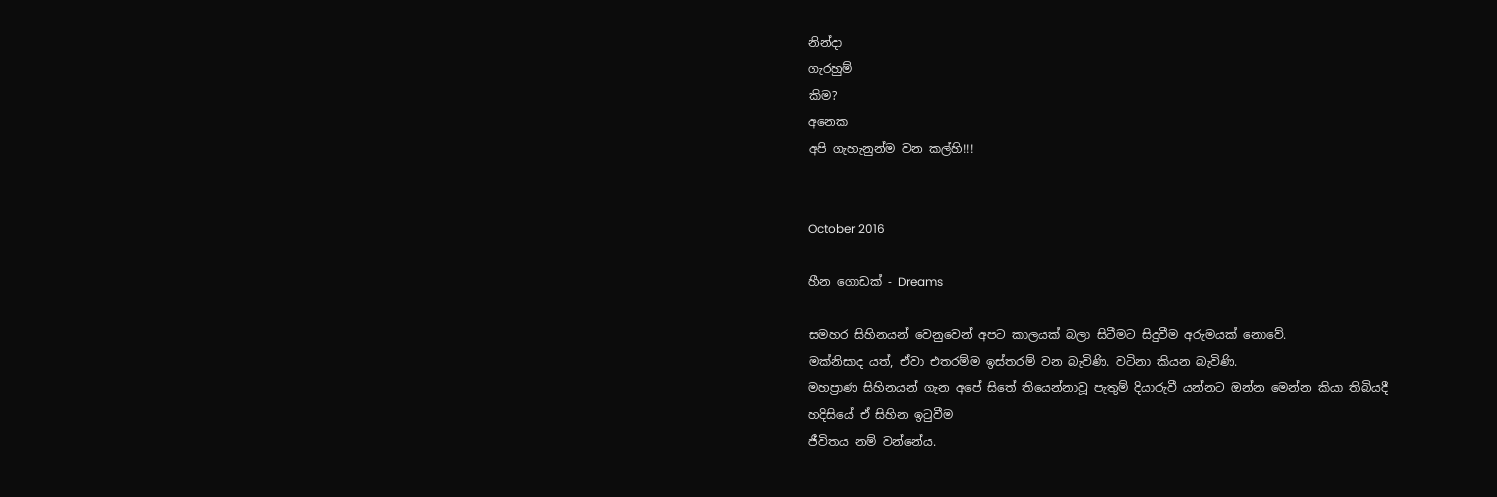නින්දා
ගැරහුම්
කිම?
අනෙක
අපි ගැහැනුන්ම වන කල්හි!!!


October 2016

හීන ගොඩක් - Dreams

සමහර සිහිනයන් වෙනුවෙන් අපට කාලයක් බලා සිටීමට සිදුවීම අරුමයක් නොවේ.
මක්නිසාද යත්, ඒවා එතරම්ම ඉස්තරම් වන බැවිණි. වටිනා කියන බැවිණි.
මහප්‍රාණ සිහිනයන් ගැන අපේ සිතේ තියෙන්නාවූ පැතුම් දියාරුවී යන්නට ඔන්න මෙන්න කියා තිබියදී
හදිසියේ ඒ සිහින ඉටුවීම
ජීවිතය නම් වන්නේය.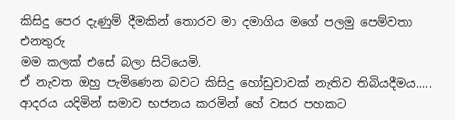කිසිදු පෙර දැණුම් දීමකින් තොරව මා දමාගිය මගේ පලමු පෙම්වතා එනතුරු
මම කලක් එසේ බලා සිටියෙමි.
ඒ නැවත ඔහු පැමිණෙන බවට කිසිදු හෝඩුවාවක් නැතිව තිබියදීමය.....
ආදරය යදිමින් සමාව භජනය කරමින් හේ වසර පහකට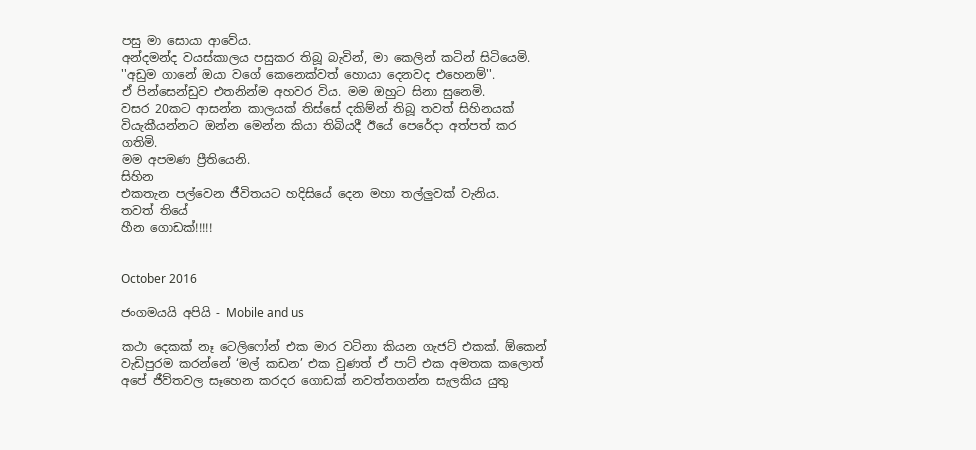පසු මා සොයා ආවේය.
අන්දමන්ද වයස්කාලය පසුකර තිබූ බැවින්, මා කෙලින් කටින් සිටියෙමි.
''අඩුම ගානේ ඔයා වගේ කෙනෙක්වත් හොයා දෙනවද එහෙනම්''.
ඒ පින්සෙන්ඩුව එතනින්ම අහවර විය. මම ඔහුට සිනා සුනෙමි.
වසර 20කට ආසන්න කාලයක් තිස්සේ දකිම්න් තිබූ තවත් සිහිනයක් වියැකීයන්නට ඔන්න මෙන්න කියා තිබියදී ඊයේ පෙරේදා අත්පත් කර ගතිමි.
මම අපමණ ප්‍රීතියෙනි.
සිහින
එකතැන පල්වෙන ජීවිතයට හදිසියේ දෙන මහා තල්ලුවක් වැනිය.
තවත් තියේ
හීන ගොඩක්!!!!!


October 2016

ජංගමයයි අපියි - Mobile and us

කථා දෙකක් නෑ ටෙලිෆෝන් එක මාර වටිනා කියන ගැජට් එකක්. ඕකෙන් වැඩිපුරම කරන්නේ ‘මල් කඩන’ එක වුණත් ඒ පාට් එක අමතක කලොත් අපේ ජීව්තවල සෑහෙන කරදර ගොඩක් නවත්තගන්න සැලකිය යුතු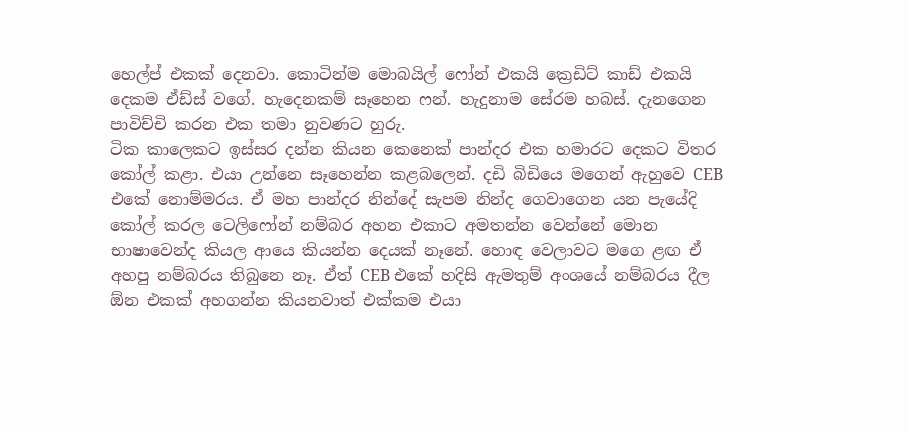හෙල්ප් එකක් දෙනවා. කොටින්ම මොබයිල් ෆෝන් එකයි ක්‍රෙඩිට් කාඩ් එකයි දෙකම ඒඩ්ස් වගේ. හැදෙනකම් සෑහෙන ෆන්. හැදුනාම සේරම හබස්. දැනගෙන පාවිච්චි කරන එක තමා නුවණට හුරු.
ටික කාලෙකට ඉස්සර දන්න කියන කෙනෙක් පාන්දර එක හමාරට දෙකට විතර කෝල් කළා. එයා උන්නෙ සෑහෙන්න කළබලෙන්. දඩි බිඩියෙ මගෙන් ඇහුවෙ CEB එකේ නොම්මරය. ඒ මහ පාන්දර නින්දේ සැපම නින්ද ගෙවාගෙන යන පැයේදි කෝල් කරල ටෙලිෆෝන් නම්බර අහන එකාට අමතන්න වෙන්නේ මොන භාෂාවෙන්ද කියල ආයෙ කියන්න දෙයක් නෑනේ. හොඳ වෙලාවට මගෙ ළඟ ඒ අහපු නම්බරය තිබුනෙ නෑ. ඒත් CEB එකේ හදිසි ඇමතුම් අංශයේ නම්බරය දීල ඕන එකක් අහගන්න කියනවාත් එක්කම එයා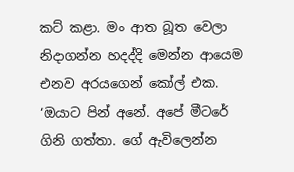කට් කළා. මං ආත බූත වෙලා නිදාගන්න හදද්දි මෙන්න ආයෙම එනව අරයගෙන් කෝල් එක. ‘ඔයාට පින් අනේ. අපේ මීටරේ ගිනි ගත්තා. ගේ ඇවිලෙන්න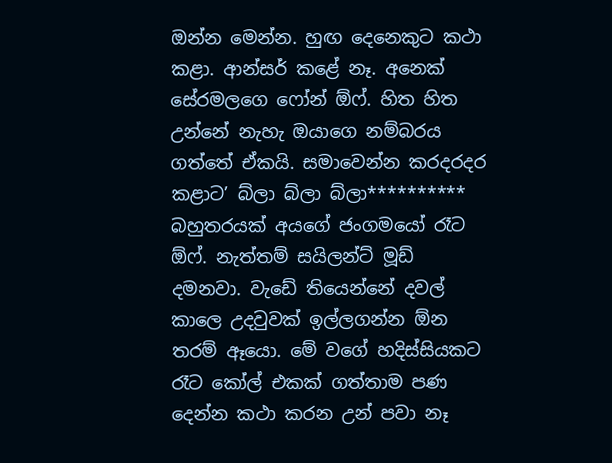ඔන්න මෙන්න. හුඟ දෙනෙකුට කථා කළා. ආන්සර් කළේ නෑ. අනෙක් සේරමලගෙ ෆෝන් ඕෆ්. හිත හිත උන්නේ නැහැ ඔයාගෙ නම්බරය ගත්තේ ඒකයි. සමාවෙන්න කරදරදර කළාට’ බ්ලා බ්ලා බ්ලා**********
බහුතරයක් අයගේ ජංගමයෝ රෑට ඕෆ්. නැත්තම් සයිලන්ට් මූඩ් දමනවා. වැඩේ තියෙන්නේ දවල් කාලෙ උදවුවක් ඉල්ලගන්න ඕන තරම් ඈයො. මේ වගේ හදිස්සියකට රෑට කෝල් එකක් ගත්තාම පණ දෙන්න කථා කරන උන් පවා නෑ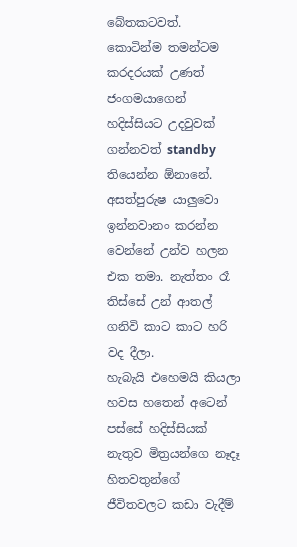බේතකටවත්. කොටින්ම තමන්ටම කරදරයක් උණත් ජංගමයාගෙන් හදිස්සියට උදවුවක් ගන්නවත් standby තියෙන්න ඕනානේ. අසත්පුරුෂ යාලුවො ඉන්නවානං කරන්න වෙන්නේ උන්ව හලන එක තමා. නැත්තං රෑ තිස්සේ උන් ආතල් ගනිවි කාට කාට හරි වද දීලා.
හැබැයි එහෙමයි කියලා හවස හතෙන් අටෙන් පස්සේ හදිස්සියක් නැතුව මිත්‍රයන්ගෙ නෑදෑ හිතවතුන්ගේ ජීවිතවලට කඩා වැදීම්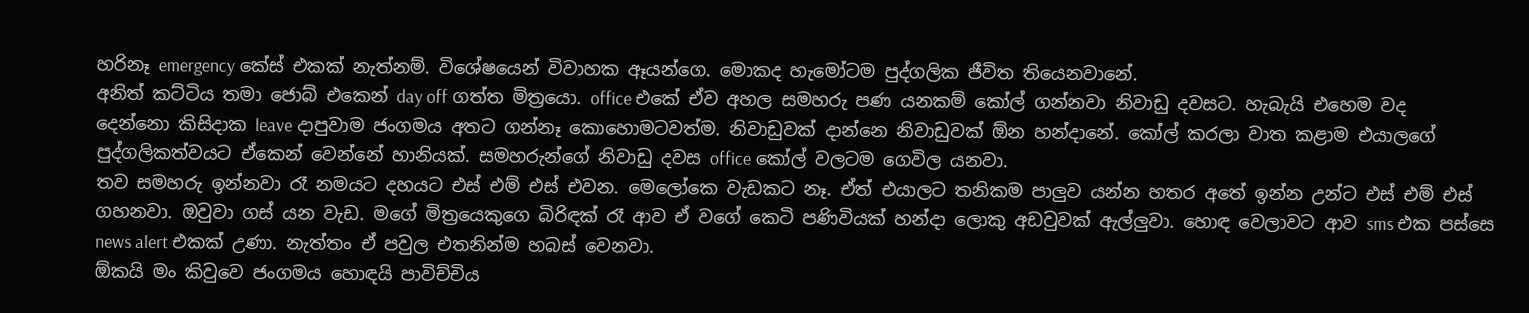හරිනෑ emergency කේස් එකක් නැත්නම්. විශේෂයෙන් විවාහක ඈයන්ගෙ. මොකද හැමෝටම පුද්ගලික ජීවිත තියෙනවානේ.
අනිත් කට්ටිය තමා ජොබ් එකෙන් day off ගත්ත මිත්‍රයො. office එකේ ඒව අහල සමහරු පණ යනකම් කෝල් ගන්නවා නිවාඩු දවසට. හැබැයි එහෙම වද දෙන්නො කිසිදාක leave දාපුවාම ජංගමය අතට ගන්නෑ කොහොමටවත්ම. නිවාඩුවක් දාන්නෙ නිවාඩුවක් ඕන හන්දානේ. කෝල් කරලා වාත කළාම එයාලගේ පුද්ගලිකත්වයට ඒකෙන් වෙන්නේ හානියක්. සමහරුන්ගේ නිවාඩු දවස office කෝල් වලටම ගෙවිල යනවා.
තව සමහරු ඉන්නවා රෑ නමයට දහයට එස් එම් එස් එවන. මෙලෝකෙ වැඩකට නෑ. ඒත් එයාලට තනිකම පාලුව යන්න හතර අතේ ඉන්න උන්ට එස් එම් එස් ගහනවා. ඔවුවා ගස් යන වැඩ. මගේ මිත්‍රයෙකුගෙ බිරිඳක් රෑ ආව ඒ වගේ කෙටි පණිවියක් හන්දා ලොකු අඩවුවක් ඇල්ලුවා. හොඳ වෙලාවට ආව sms එක පස්සෙ news alert එකක් උණා. නැත්තං ඒ පවුල එතනින්ම හබස් වෙනවා.
ඕකයි මං කිවුවෙ ජංගමය හොඳයි පාවිච්චිය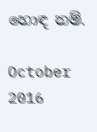හොඳ නම්.

October 2016